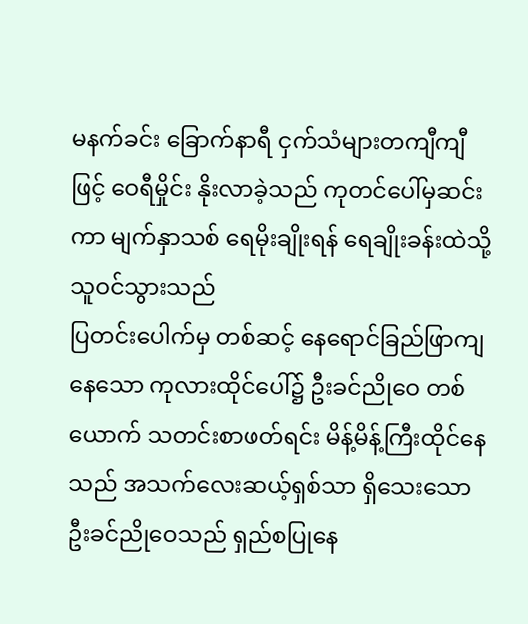မနက်ခင်း ခြောက်နာရီ ငှက်သံများတကျီကျီ ဖြင့် ဝေရီမှိုင်း နိုးလာခဲ့သည် ကုတင်ပေါ်မှဆင်းကာ မျက်နှာသစ် ရေမိုးချိုးရန် ရေချိုးခန်းထဲသို့ သူဝင်သွားသည်
ပြတင်းပေါက်မှ တစ်ဆင့် နေရောင်ခြည်ဖြာကျနေသော ကုလားထိုင်ပေါ်၌ ဦးခင်ညိုဝေ တစ်ယောက် သတင်းစာဖတ်ရင်း မိန့်မိန့်ကြီးထိုင်နေသည် အသက်လေးဆယ့်ရှစ်သာ ရှိသေးသော ဦးခင်ညိုဝေသည် ရှည်စပြုနေ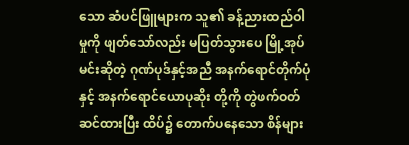သော ဆံပင်ဖြူများက သူ၏ ခန့်ညားထည်ဝါမှုကို ဖျတ်သော်လည်း မပြတ်သွားပေ မြို့အုပ်မင်းဆိုတဲ့ ဂုဏ်ပုဒ်နှင့်အညီ အနက်ရောင်တိုက်ပုံ နှင့် အနက်ရောင်ယောပုဆိုး တို့ကို တွဲဖက်ဝတ်ဆင်ထားပြီး ထိပ်၌ တောက်ပနေသော စိန်များ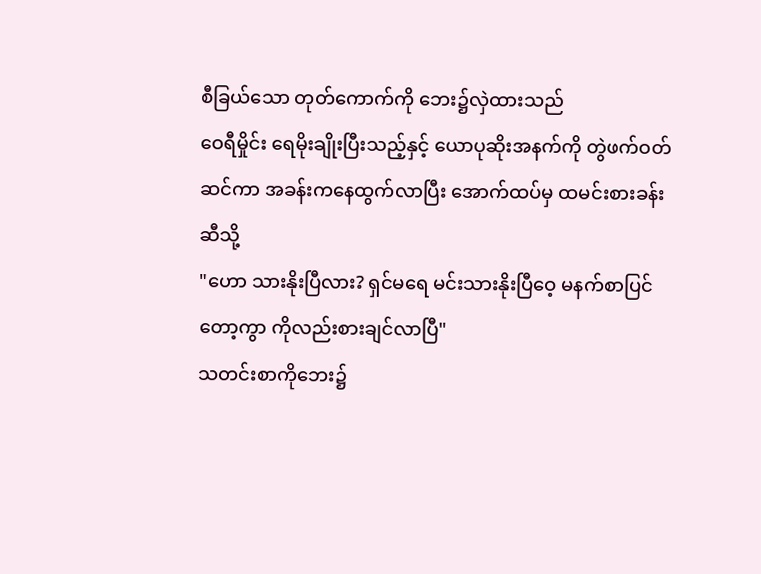စီခြယ်သော တုတ်ကောက်ကို ဘေး၌လှဲထားသည်
ဝေရီမှိုင်း ရေမိုးချိုးပြီးသည့်နှင့် ယောပုဆိုးအနက်ကို တွဲဖက်ဝတ်ဆင်ကာ အခန်းကနေထွက်လာပြီး အောက်ထပ်မှ ထမင်းစားခန်းဆီသို့
"ဟော သားနိုးပြီလား? ရှင်မရေ မင်းသားနိုးပြီဝေ့ မနက်စာပြင်တော့ကွာ ကိုလည်းစားချင်လာပြီ"
သတင်းစာကိုဘေး၌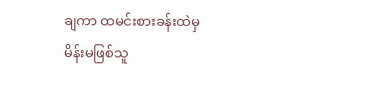ချကာ ထမင်းစားခန်းထဲမှ မိန်းမဖြစ်သူ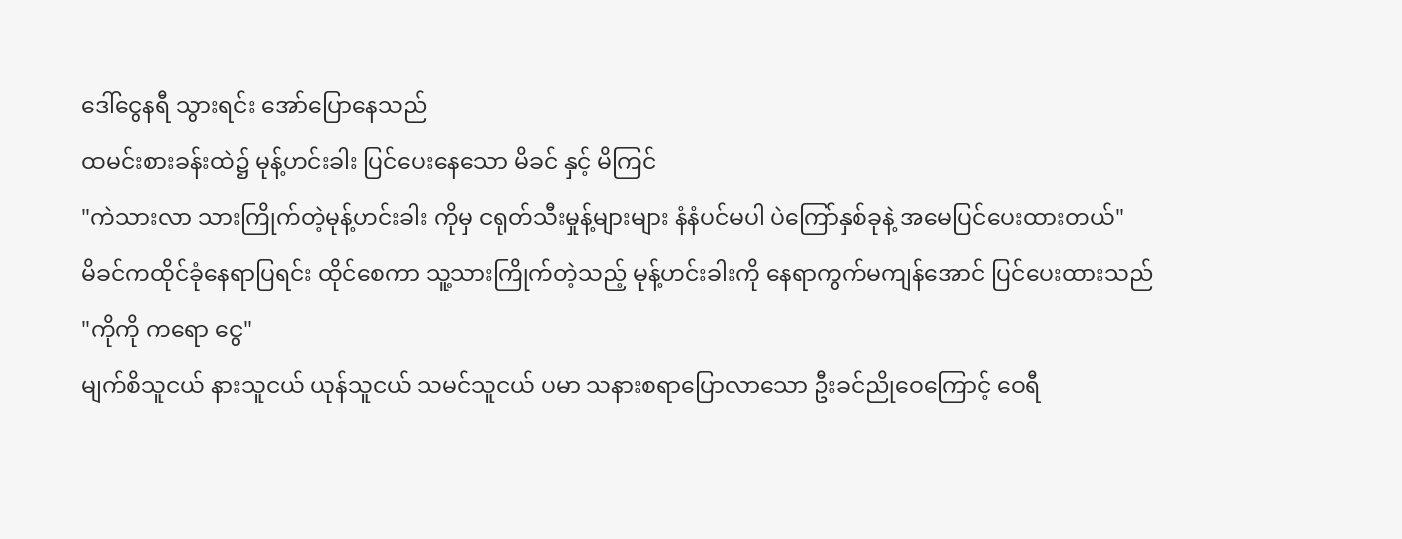ဒေါ်ငွေနရီ သွားရင်း အော်ပြောနေသည်
ထမင်းစားခန်းထဲ၌ မုန့်ဟင်းခါး ပြင်ပေးနေသော မိခင် နှင့် မိကြင်
"ကဲသားလာ သားကြိုက်တဲ့မုန့်ဟင်းခါး ကိုမှ ငရုတ်သီးမှုန့်များများ နံနံပင်မပါ ပဲကြော်နှစ်ခုနဲ့ အမေပြင်ပေးထားတယ်"
မိခင်ကထိုင်ခုံနေရာပြရင်း ထိုင်စေကာ သူ့သားကြိုက်တဲ့သည့် မုန့်ဟင်းခါးကို နေရာကွက်မကျန်အောင် ပြင်ပေးထားသည်
"ကိုကို ကရော ငွေ"
မျက်စိသူငယ် နားသူငယ် ယုန်သူငယ် သမင်သူငယ် ပမာ သနားစရာပြောလာသော ဦးခင်ညိုဝေကြောင့် ဝေရီ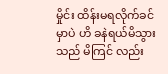မှိုင်း ထိန်းမရလိုက်ခင်မှာပဲ ဟိ ခနဲရယ်မိသွားသည် မိကြင် လည်း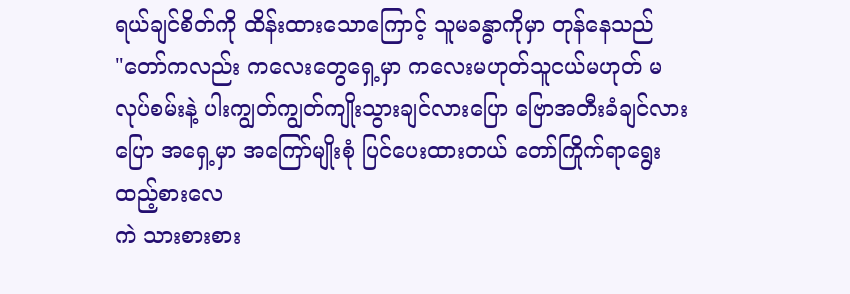ရယ်ချင်စိတ်ကို ထိန်းထားသောကြောင့် သူမခန္ဓာကိုမှာ တုန်နေသည်
"တော်ကလည်း ကလေးတွေရှေ့မှာ ကလေးမဟုတ်သူငယ်မဟုတ် မလုပ်စမ်းနဲ့ ပါးကျွတ်ကျွတ်ကျိုးသွားချင်လားပြော ဗြောအတီးခံချင်လားပြော အရှေ့မှာ အကြော်မျိုးစုံ ပြင်ပေးထားတယ် တော်ကြိုက်ရာရွေးထည့်စားလေ
ကဲ သားစားစား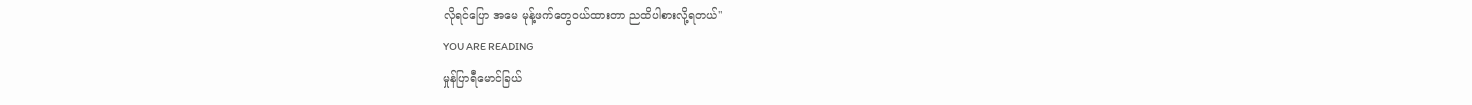လိုရင်ပြော အမေ မုန့်ဖက်တွေဝယ်ထားတာ ညထိပါစားလို့ရတယ်"
YOU ARE READING
မှုန်ပြာရီမောင်ခြယ်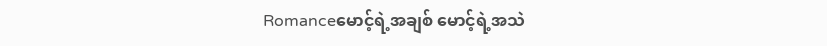Romanceမောင့်ရဲ့အချစ် မောင့်ရဲ့အသဲ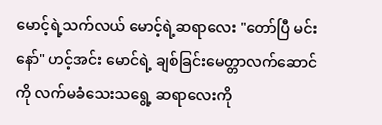မောင့်ရဲ့သက်လယ် မောင့်ရဲ့ဆရာလေး "တော်ပြီ မင်းနော်" ဟင့်အင်း မောင်ရဲ့ ချစ်ခြင်းမေတ္တာလက်ဆောင် ကို လက်မခံသေးသရွေ့ ဆရာလေးကို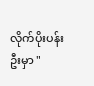လိုက်ပိုးပန်းဦးမှာ "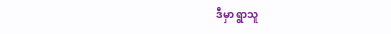ဒီမှာ ရွာသူ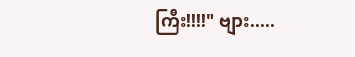ကြီး!!!!" ဗျား.....